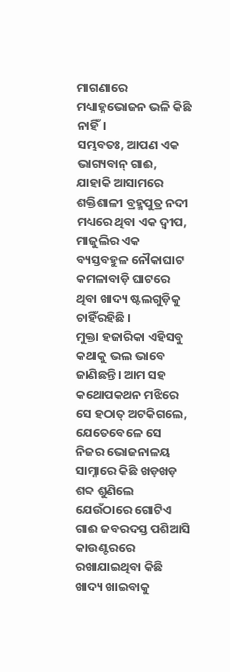ମାଗଣାରେ ମଧ୍ୟାହ୍ନଭୋଜନ ଭଳି କିଛି ନାହିଁ।
ସମ୍ଭବତଃ, ଆପଣ ଏକ ଭାଗ୍ୟବାନ୍ ଗାଈ, ଯାହାକି ଆସାମରେ ଶକ୍ତିଶାଳୀ ବ୍ରହ୍ମପୁତ୍ର ନଦୀ ମଧ୍ୟରେ ଥିବା ଏକ ଦ୍ୱୀପ, ମାଜୁଲିର ଏକ ବ୍ୟସ୍ତବହୁଳ ନୌକାଘାଟ କମଳାବାଡ଼ି ଘାଟରେ ଥିବା ଖାଦ୍ୟ ଷ୍ଟଲଗୁଡ଼ିକୁ ଚାହିଁରହିଛି ।
ମୁକ୍ତା ହଜାରିକା ଏହିସବୁ କଥାକୁ ଭଲ ଭାବେ ଜାଣିଛନ୍ତି। ଆମ ସହ କଥୋପକଥନ ମଝିରେ ସେ ହଠାତ୍ ଅଟକିଗଲେ, ଯେତେବେଳେ ସେ ନିଜର ଭୋଜନାଳୟ ସାମ୍ନାରେ କିଛି ଖଡ଼ଖଡ଼ ଶବ୍ଦ ଶୁଣିଲେ ଯେଉଁଠାରେ ଗୋଟିଏ ଗାଈ ଜବରଦସ୍ତ ପଶିଆସି କାଉଣ୍ଟରରେ ରଖାଯାଇଥିବା କିଛି ଖାଦ୍ୟ ଖାଇବାକୁ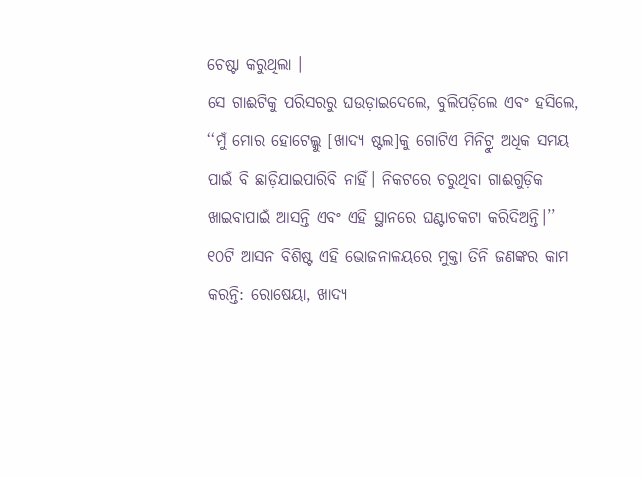ଚେଷ୍ଟା କରୁଥିଲା ।
ସେ ଗାଈଟିକୁ ପରିସରରୁ ଘଉଡ଼ାଇଦେଲେ, ବୁଲିପଡ଼ିଲେ ଏବଂ ହସିଲେ, ‘‘ମୁଁ ମୋର ହୋଟେଲ୍କୁ [ଖାଦ୍ୟ ଷ୍ଟଲ]କୁ ଗୋଟିଏ ମିନିଟ୍ରୁ ଅଧିକ ସମୟ ପାଇଁ ବି ଛାଡ଼ିଯାଇପାରିବି ନାହିଁ। ନିକଟରେ ଚରୁଥିବା ଗାଈଗୁଡ଼ିକ ଖାଇବାପାଇଁ ଆସନ୍ତି ଏବଂ ଏହି ସ୍ଥାନରେ ଘଣ୍ଟାଚକଟା କରିଦିଅନ୍ତି।’’
୧୦ଟି ଆସନ ବିଶିଷ୍ଟ ଏହି ଭୋଜନାଳୟରେ ମୁକ୍ତା ତିନି ଜଣଙ୍କର କାମ କରନ୍ତି: ରୋଷେୟା, ଖାଦ୍ୟ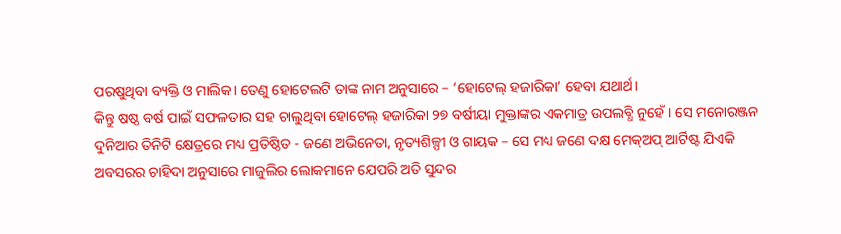ପରଷୁଥିବା ବ୍ୟକ୍ତି ଓ ମାଲିକ। ତେଣୁ ହୋଟେଲଟି ତାଙ୍କ ନାମ ଅନୁସାରେ – ‘ହୋଟେଲ୍ ହଜାରିକା’ ହେବା ଯଥାର୍ଥ।
କିନ୍ତୁ ଷଷ୍ଠ ବର୍ଷ ପାଇଁ ସଫଳତାର ସହ ଚାଲୁଥିବା ହୋଟେଲ୍ ହଜାରିକା ୨୭ ବର୍ଷୀୟା ମୁକ୍ତାଙ୍କର ଏକମାତ୍ର ଉପଲବ୍ଧି ନୁହେଁ। ସେ ମନୋରଞ୍ଜନ ଦୁନିଆର ତିନିଟି କ୍ଷେତ୍ରରେ ମଧ୍ୟ ପ୍ରତିଷ୍ଠିତ - ଜଣେ ଅଭିନେତା, ନୃତ୍ୟଶିଳ୍ପୀ ଓ ଗାୟକ – ସେ ମଧ୍ୟ ଜଣେ ଦକ୍ଷ ମେକ୍ଅପ୍ ଆର୍ଟିଷ୍ଟ ଯିଏକି ଅବସରର ଚାହିଦା ଅନୁସାରେ ମାଜୁଲିର ଲୋକମାନେ ଯେପରି ଅତି ସୁନ୍ଦର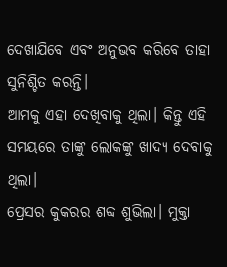ଦେଖାଯିବେ ଏବଂ ଅନୁଭବ କରିବେ ତାହା ସୁନିଶ୍ଚିତ କରନ୍ତି।
ଆମକୁ ଏହା ଦେଖିବାକୁ ଥିଲା। କିନ୍ତୁ ଏହି ସମୟରେ ତାଙ୍କୁ ଲୋକଙ୍କୁ ଖାଦ୍ୟ ଦେବାକୁ ଥିଲା।
ପ୍ରେସର କୁକରର ଶବ୍ଦ ଶୁଭିଲା। ମୁକ୍ତା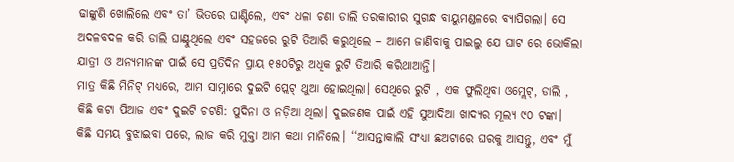ଢାଙ୍କୁଣି ଖୋଲିଲେ ଏବଂ ତା’ ଭିତରେ ଘାଣ୍ଟିଲେ, ଏବଂ ଧଳା ଚଣା ଡାଲି ତରକାରୀର ସୁଗନ୍ଧ ବାୟୁମଣ୍ଡଳରେ ବ୍ୟାପିଗଲା। ସେ ଅଦଳବଦଳ କରି ଡାଲି ଘାଣ୍ଟୁଥିଲେ ଏବଂ ସହଜରେ ରୁଟି ତିଆରି କରୁଥିଲେ – ଆମେ ଜାଣିବାକୁ ପାଇଲୁ ଯେ ଘାଟ ରେ ଭୋକିଲା ଯାତ୍ରୀ ଓ ଅନ୍ୟମାନଙ୍କ ପାଇଁ ସେ ପ୍ରତିଦିନ ପ୍ରାୟ ୧୫୦ଟିରୁ ଅଧିକ ରୁଟି ତିଆରି କରିଥାଆନ୍ତି।
ମାତ୍ର କିଛି ମିନିଟ୍ ମଧ୍ୟରେ, ଆମ ସାମ୍ନାରେ ଦୁଇଟି ପ୍ଲେଟ୍ ଥୁଆ ହୋଇଥିଲା। ସେଥିରେ ରୁଟି , ଏକ ଫୁଲିଥିବା ଓମ୍ଲେଟ୍, ଡାଲି , କିଛି କଟା ପିଆଜ ଏବଂ ଦୁଇଟି ଚଟଣି: ପୁଦିନା ଓ ନଡ଼ିଆ ଥିଲା। ଦୁଇଜଣକ ପାଇଁ ଏହି ସୁଆଦିଆ ଖାଦ୍ୟର ମୂଲ୍ୟ ୯୦ ଟଙ୍କା।
କିଛି ସମୟ ବୁଝାଇବା ପରେ, ଲାଜ କରି ମୁକ୍ତା ଆମ କଥା ମାନିଲେ। ‘‘ଆସନ୍ତାକାଲି ସଂଧ୍ୟା ଛଅଟାରେ ଘରକୁ ଆସନ୍ତୁ, ଏବଂ ମୁଁ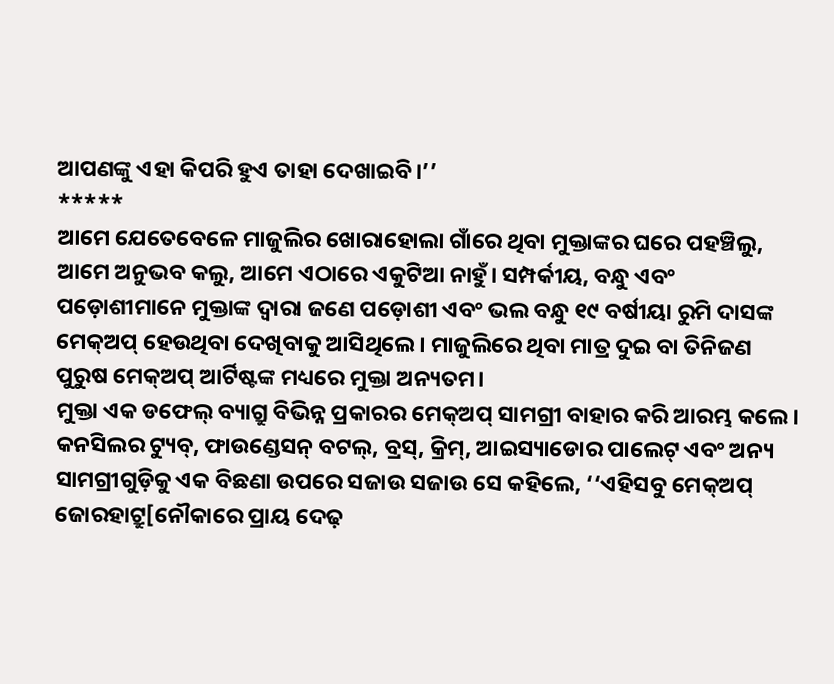ଆପଣଙ୍କୁ ଏହା କିପରି ହୁଏ ତାହା ଦେଖାଇବି।’’
*****
ଆମେ ଯେତେବେଳେ ମାଜୁଲିର ଖୋରାହୋଲା ଗାଁରେ ଥିବା ମୁକ୍ତାଙ୍କର ଘରେ ପହଞ୍ଚିଲୁ, ଆମେ ଅନୁଭବ କଲୁ, ଆମେ ଏଠାରେ ଏକୁଟିଆ ନାହୁଁ। ସମ୍ପର୍କୀୟ, ବନ୍ଧୁ ଏବଂ ପଡ଼ୋଶୀମାନେ ମୁକ୍ତାଙ୍କ ଦ୍ୱାରା ଜଣେ ପଡ଼ୋଶୀ ଏବଂ ଭଲ ବନ୍ଧୁ ୧୯ ବର୍ଷୀୟା ରୁମି ଦାସଙ୍କ ମେକ୍ଅପ୍ ହେଉଥିବା ଦେଖିବାକୁ ଆସିଥିଲେ। ମାଜୁଲିରେ ଥିବା ମାତ୍ର ଦୁଇ ବା ତିନିଜଣ ପୁରୁଷ ମେକ୍ଅପ୍ ଆର୍ଟିଷ୍ଟଙ୍କ ମଧ୍ୟରେ ମୁକ୍ତା ଅନ୍ୟତମ।
ମୁକ୍ତା ଏକ ଡଫେଲ୍ ବ୍ୟାଗ୍ରୁ ବିଭିନ୍ନ ପ୍ରକାରର ମେକ୍ଅପ୍ ସାମଗ୍ରୀ ବାହାର କରି ଆରମ୍ଭ କଲେ। କନସିଲର ଟ୍ୟୁବ୍, ଫାଉଣ୍ଡେସନ୍ ବଟଲ୍, ବ୍ରସ୍, କ୍ରିମ୍, ଆଇସ୍ୟାଡୋର ପାଲେଟ୍ ଏବଂ ଅନ୍ୟ ସାମଗ୍ରୀଗୁଡ଼ିକୁ ଏକ ବିଛଣା ଉପରେ ସଜାଉ ସଜାଉ ସେ କହିଲେ, ‘‘ଏହିସବୁ ମେକ୍ଅପ୍ ଜୋରହାଟ୍ରୁ[ନୌକାରେ ପ୍ରାୟ ଦେଢ଼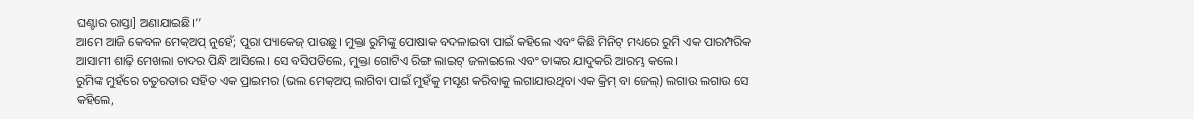ଘଣ୍ଟାର ରାସ୍ତା] ଅଣାଯାଇଛି।’’
ଆମେ ଆଜି କେବଳ ମେକ୍ଅପ୍ ନୁହେଁ; ପୁରା ପ୍ୟାକେଜ୍ ପାଉଛୁ। ମୁକ୍ତା ରୁମିଙ୍କୁ ପୋଷାକ ବଦଳାଇବା ପାଇଁ କହିଲେ ଏବଂ କିଛି ମିନିଟ୍ ମଧ୍ୟରେ ରୁମି ଏକ ପାରମ୍ପରିକ ଆସାମୀ ଶାଢ଼ି ମେଖଲା ଚାଦର ପିନ୍ଧି ଆସିଲେ। ସେ ବସିପଡିଲେ, ମୁକ୍ତା ଗୋଟିଏ ରିଙ୍ଗ ଲାଇଟ୍ ଜଳାଇଲେ ଏବଂ ତାଙ୍କର ଯାଦୁକରି ଆରମ୍ଭ କଲେ।
ରୁମିଙ୍କ ମୁହଁରେ ଚତୁରତାର ସହିତ ଏକ ପ୍ରାଇମର (ଭଲ ମେକ୍ଅପ୍ ଲାଗିବା ପାଇଁ ମୁହଁକୁ ମସୃଣ କରିବାକୁ ଲଗାଯାଉଥିବା ଏକ କ୍ରିମ୍ ବା ଜେଲ୍) ଲଗାଉ ଲଗାଉ ସେ କହିଲେ,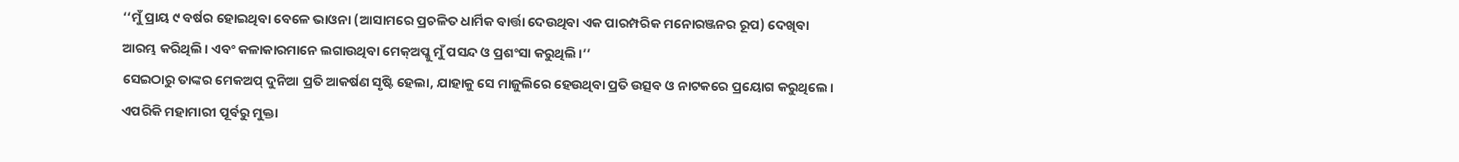‘‘ମୁଁ ପ୍ରାୟ ୯ ବର୍ଷର ହୋଇଥିବା ବେଳେ ଭାଓନା (ଆସାମରେ ପ୍ରଚଳିତ ଧାର୍ମିକ ବାର୍ତ୍ତା ଦେଉଥିବା ଏକ ପାରମ୍ପରିକ ମନୋରଞ୍ଜନର ରୂପ) ଦେଖିବା ଆରମ୍ଭ କରିଥିଲି। ଏବଂ କଳାକାରମାନେ ଲଗାଉଥିବା ମେକ୍ଅପ୍କୁ ମୁଁ ପସନ୍ଦ ଓ ପ୍ରଶଂସା କରୁଥିଲି।’’
ସେଇଠାରୁ ତାଙ୍କର ମେକଅପ୍ ଦୁନିଆ ପ୍ରତି ଆକର୍ଷଣ ସୃଷ୍ଟି ହେଲା, ଯାହାକୁ ସେ ମାଜୁଲିରେ ହେଉଥିବା ପ୍ରତି ଉତ୍ସବ ଓ ନାଟକରେ ପ୍ରୟୋଗ କରୁଥିଲେ।
ଏପରିକି ମହାମାରୀ ପୂର୍ବରୁ ମୁକ୍ତା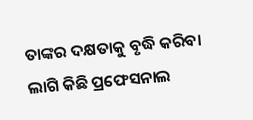ତାଙ୍କର ଦକ୍ଷତାକୁ ବୃଦ୍ଧି କରିବା ଲାଗି କିଛି ପ୍ରଫେସନାଲ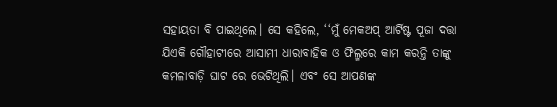ସହାୟତା ବି ପାଇଥିଲେ। ସେ କହିଲେ, ‘‘ମୁଁ ମେକଅପ୍ ଆର୍ଟିଷ୍ଟ ପୂଜା ଦତ୍ତା ଯିଏକି ଗୌହାଟୀରେ ଆସାମୀ ଧାରାବାହିକ ଓ ଫିଲ୍ମରେ କାମ କରନ୍ତି ତାଙ୍କୁ କମଳାବାଡ଼ି ଘାଟ ରେ ଭେଟିଥିଲି। ଏବଂ ସେ ଆପଣଙ୍କ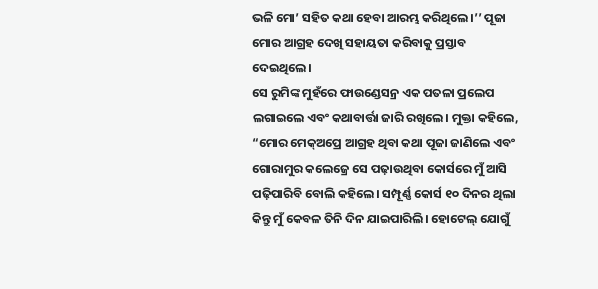ଭଳି ମୋ’ ସହିତ କଥା ହେବା ଆରମ୍ଭ କରିଥିଲେ।’’ ପୂଜା ମୋର ଆଗ୍ରହ ଦେଖି ସହାୟତା କରିବାକୁ ପ୍ରସ୍ତାବ ଦେଇଥିଲେ।
ସେ ରୁମିଙ୍କ ମୁହଁରେ ଫାଉଣ୍ଡେସନ୍ର ଏକ ପତଳା ପ୍ରଲେପ ଲଗାଇଲେ ଏବଂ କଥାବାର୍ତ୍ତା ଜାରି ରଖିଲେ। ମୁକ୍ତା କହିଲେ, “ମୋର ମେକ୍ଅପ୍ରେ ଆଗ୍ରହ ଥିବା କଥା ପୂଜା ଜାଣିଲେ ଏବଂ ଗୋରାମୁର କଲେଜ୍ରେ ସେ ପଢ଼ାଉଥିବା କୋର୍ସରେ ମୁଁ ଆସି ପଢ଼ିପାରିବି ବୋଲି କହିଲେ। ସମ୍ପୂର୍ଣ୍ଣ କୋର୍ସ ୧୦ ଦିନର ଥିଲା କିନ୍ତୁ ମୁଁ କେବଳ ତିନି ଦିନ ଯାଇପାରିଲି। ହୋଟେଲ୍ ଯୋଗୁଁ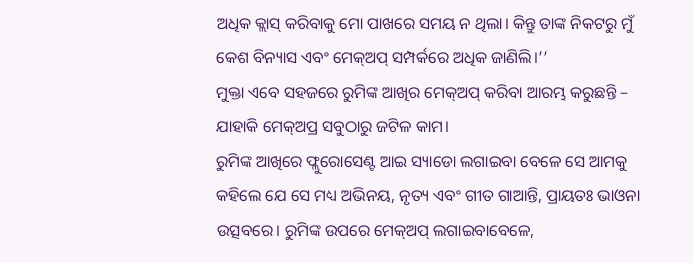ଅଧିକ କ୍ଲାସ୍ କରିବାକୁ ମୋ ପାଖରେ ସମୟ ନ ଥିଲା। କିନ୍ତୁ ତାଙ୍କ ନିକଟରୁ ମୁଁ କେଶ ବିନ୍ୟାସ ଏବଂ ମେକ୍ଅପ୍ ସମ୍ପର୍କରେ ଅଧିକ ଜାଣିଲି।’’
ମୁକ୍ତା ଏବେ ସହଜରେ ରୁମିଙ୍କ ଆଖିର ମେକ୍ଅପ୍ କରିବା ଆରମ୍ଭ କରୁଛନ୍ତି – ଯାହାକି ମେକ୍ଅପ୍ର ସବୁଠାରୁ ଜଟିଳ କାମ।
ରୁମିଙ୍କ ଆଖିରେ ଫ୍ଲୁରୋସେଣ୍ଟ ଆଇ ସ୍ୟାଡୋ ଲଗାଇବା ବେଳେ ସେ ଆମକୁ କହିଲେ ଯେ ସେ ମଧ୍ୟ ଅଭିନୟ, ନୃତ୍ୟ ଏବଂ ଗୀତ ଗାଆନ୍ତି, ପ୍ରାୟତଃ ଭାଓନା ଉତ୍ସବରେ। ରୁମିଙ୍କ ଉପରେ ମେକ୍ଅପ୍ ଲଗାଇବାବେଳେ,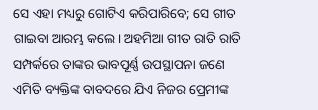ସେ ଏହା ମଧ୍ୟରୁ ଗୋଟିଏ କରିପାରିବେ; ସେ ଗୀତ ଗାଇବା ଆରମ୍ଭ କଲେ। ଅହମିଆ ଗୀତ ରାତି ରାତି ସମ୍ପର୍କରେ ତାଙ୍କର ଭାବପୂର୍ଣ୍ଣ ଉପସ୍ଥାପନା ଜଣେ ଏମିତି ବ୍ୟକ୍ତିଙ୍କ ବାବଦରେ ଯିଏ ନିଜର ପ୍ରେମୀଙ୍କ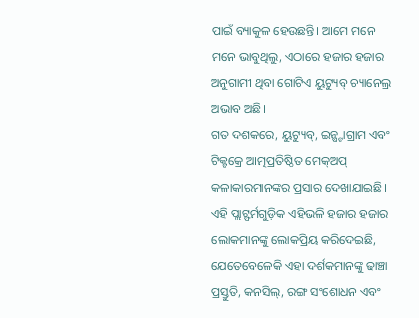ପାଇଁ ବ୍ୟାକୁଳ ହେଉଛନ୍ତି। ଆମେ ମନେ ମନେ ଭାବୁଥିଲୁ, ଏଠାରେ ହଜାର ହଜାର ଅନୁଗାମୀ ଥିବା ଗୋଟିଏ ୟୁଟ୍ୟୁବ୍ ଚ୍ୟାନେଲ୍ର ଅଭାବ ଅଛି।
ଗତ ଦଶକରେ, ୟୁଟ୍ୟୁବ୍, ଇନ୍ଷ୍ଟାଗ୍ରାମ ଏବଂ ଟିକ୍ଟକ୍ରେ ଆତ୍ମପ୍ରତିଷ୍ଠିତ ମେକ୍ଅପ୍ କଳାକାରମାନଙ୍କର ପ୍ରସାର ଦେଖାଯାଇଛି। ଏହି ପ୍ଲାଟ୍ଫର୍ମଗୁଡ଼ିକ ଏହିଭଳି ହଜାର ହଜାର ଲୋକମାନଙ୍କୁ ଲୋକପ୍ରିୟ କରିଦେଇଛି, ଯେତେବେଳେକି ଏହା ଦର୍ଶକମାନଙ୍କୁ ଢାଞ୍ଚା ପ୍ରସ୍ତୁତି, କନସିଲ୍, ରଙ୍ଗ ସଂଶୋଧନ ଏବଂ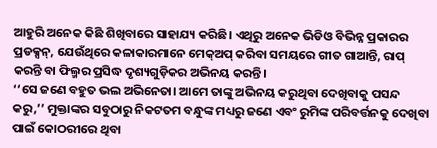ଆହୁରି ଅନେକ କିଛି ଶିଖିବାରେ ସାହାଯ୍ୟ କରିଛି। ଏଥିରୁ ଅନେକ ଭିଡିଓ ବିଭିନ୍ନ ପ୍ରକାରର ପ୍ରଡକ୍ସନ୍, ଯେଉଁଥିରେ କଳାକାରମାନେ ମେକ୍ଅପ୍ କରିବା ସମୟରେ ଗୀତ ଗାଆନ୍ତି, ରାପ୍ କରନ୍ତି ବା ଫିଲ୍ମର ପ୍ରସିଦ୍ଧ ଦୃଶ୍ୟଗୁଡ଼ିକର ଅଭିନୟ କରନ୍ତି।
‘‘ସେ ଜଣେ ବହୁତ ଭଲ ଅଭିନେତା। ଆମେ ତାଙ୍କୁ ଅଭିନୟ କରୁଥିବା ଦେଖିବାକୁ ପସନ୍ଦ କରୁ,’’ ମୁକ୍ତାଙ୍କର ସବୁଠାରୁ ନିକଟତମ ବନ୍ଧୁଙ୍କ ମଧ୍ୟରୁ ଜଣେ ଏବଂ ରୁମିଙ୍କ ପରିବର୍ତ୍ତନକୁ ଦେଖିବା ପାଇଁ କୋଠରୀରେ ଥିବା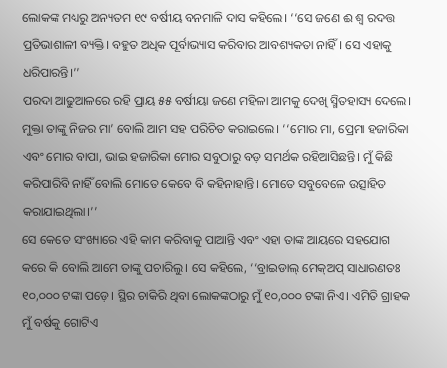ଲୋକଙ୍କ ମଧ୍ୟରୁ ଅନ୍ୟତମ ୧୯ ବର୍ଷୀୟ ବନମାଳି ଦାସ କହିଲେ। ‘‘ସେ ଜଣେ ଈ ଶ୍ୱ ରଦତ୍ତ ପ୍ରତିଭାଶାଳୀ ବ୍ୟକ୍ତି। ବହୁତ ଅଧିକ ପୂର୍ବାଭ୍ୟାସ କରିବାର ଆବଶ୍ୟକତା ନାହିଁ। ସେ ଏହାକୁ ଧରିପାରନ୍ତି।’’
ପରଦା ଆଢୁଆଳରେ ରହି ପ୍ରାୟ ୫୫ ବର୍ଷୀୟା ଜଣେ ମହିଳା ଆମକୁ ଦେଖି ସ୍ମିତହାସ୍ୟ ଦେଲେ। ମୁକ୍ତା ତାଙ୍କୁ ନିଜର ମା’ ବୋଲି ଆମ ସହ ପରିଚିତ କରାଇଲେ। ‘‘ମୋର ମା, ପ୍ରେମା ହଜାରିକା ଏବଂ ମୋର ବାପା, ଭାଇ ହଜାରିକା ମୋର ସବୁଠାରୁ ବଡ଼ ସମର୍ଥକ ରହିଆସିଛନ୍ତି। ମୁଁ କିଛି କରିପାରିବି ନାହିଁ ବୋଲି ମୋତେ କେବେ ବି କହିନାହାନ୍ତି। ମୋତେ ସବୁବେଳେ ଉତ୍ସାହିତ କରାଯାଇଥିଲା।’’
ସେ କେତେ ସଂଖ୍ୟାରେ ଏହି କାମ କରିବାକୁ ପାଆନ୍ତି ଏବଂ ଏହା ତାଙ୍କ ଆୟରେ ସହଯୋଗ କରେ କି ବୋଲି ଆମେ ତାଙ୍କୁ ପଚାରିଲୁ। ସେ କହିଲେ, ‘‘ବ୍ରାଇଡାଲ୍ ମେକ୍ଅପ୍ ସାଧାରଣତଃ ୧୦,୦୦୦ ଟଙ୍କା ପଡ଼େ। ସ୍ଥିର ଚାକିରି ଥିବା ଲୋକଙ୍କଠାରୁ ମୁଁ ୧୦,୦୦୦ ଟଙ୍କା ନିଏ। ଏମିତି ଗ୍ରାହକ ମୁଁ ବର୍ଷକୁ ଗୋଟିଏ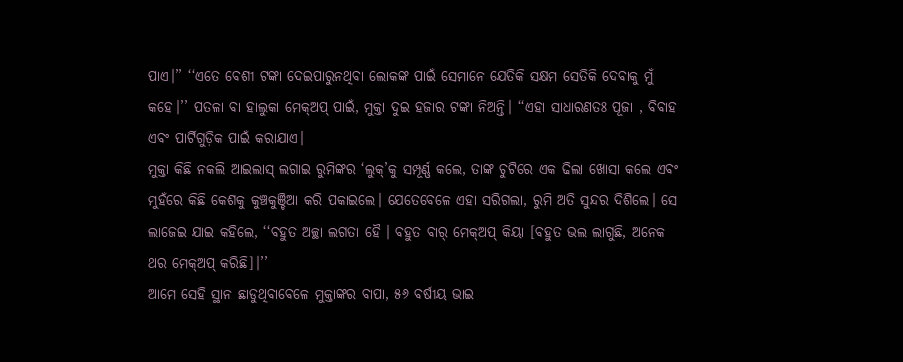ପାଏ।’’ ‘‘ଏତେ ବେଶୀ ଟଙ୍କା ଦେଇପାରୁନଥିବା ଲୋକଙ୍କ ପାଇଁ ସେମାନେ ଯେତିକି ସକ୍ଷମ ସେତିକି ଦେବାକୁ ମୁଁ କହେ।’’ ପତଳା ବା ହାଲୁକା ମେକ୍ଅପ୍ ପାଇଁ, ମୁକ୍ତା ଦୁଇ ହଜାର ଟଙ୍କା ନିଅନ୍ତି। ‘‘ଏହା ସାଧାରଣତଃ ପୂଜା , ବିବାହ ଏବଂ ପାର୍ଟିଗୁଡ଼ିକ ପାଇଁ କରାଯାଏ।
ମୁକ୍ତା କିଛି ନକଲି ଆଇଲାସ୍ ଲଗାଇ ରୁମିଙ୍କର ‘ଲୁକ୍’କୁ ସମ୍ପୂର୍ଣ୍ଣ କଲେ, ତାଙ୍କ ଚୁଟିରେ ଏକ ଢିଲା ଖୋସା କଲେ ଏବଂ ମୁହଁରେ କିଛି କେଶକୁ କୁଞ୍ଚକୁଞ୍ଚିଆ କରି ପକାଇଲେ। ଯେତେବେଳେ ଏହା ସରିଗଲା, ରୁମି ଅତି ସୁନ୍ଦର ଦିଶିଲେ। ସେ ଲାଜେଇ ଯାଇ କହିଲେ, ‘‘ବହୁତ ଅଚ୍ଛା ଲଗତା ହୈ । ବହୁତ ବାର୍ ମେକ୍ଅପ୍ କିୟା [ବହୁତ ଭଲ ଲାଗୁଛି, ଅନେକ ଥର ମେକ୍ଅପ୍ କରିଛି]।’’
ଆମେ ସେହି ସ୍ଥାନ ଛାଡୁଥିବାବେଳେ ମୁକ୍ତାଙ୍କର ବାପା, ୫୬ ବର୍ଷୀୟ ଭାଇ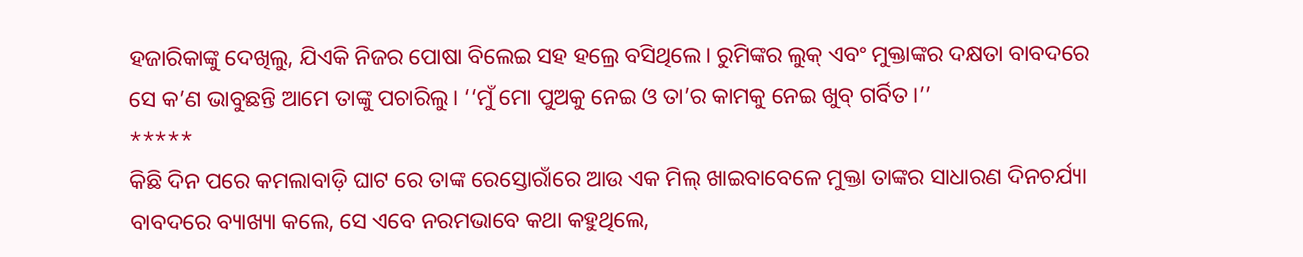ହଜାରିକାଙ୍କୁ ଦେଖିଲୁ, ଯିଏକି ନିଜର ପୋଷା ବିଲେଇ ସହ ହଲ୍ରେ ବସିଥିଲେ। ରୁମିଙ୍କର ଲୁକ୍ ଏବଂ ମୁକ୍ତାଙ୍କର ଦକ୍ଷତା ବାବଦରେ ସେ କ’ଣ ଭାବୁଛନ୍ତି ଆମେ ତାଙ୍କୁ ପଚାରିଲୁ। ‘‘ମୁଁ ମୋ ପୁଅକୁ ନେଇ ଓ ତା’ର କାମକୁ ନେଇ ଖୁବ୍ ଗର୍ବିତ।’’
*****
କିଛି ଦିନ ପରେ କମଲାବାଡ଼ି ଘାଟ ରେ ତାଙ୍କ ରେସ୍ତୋରାଁରେ ଆଉ ଏକ ମିଲ୍ ଖାଇବାବେଳେ ମୁକ୍ତା ତାଙ୍କର ସାଧାରଣ ଦିନଚର୍ଯ୍ୟା ବାବଦରେ ବ୍ୟାଖ୍ୟା କଲେ, ସେ ଏବେ ନରମଭାବେ କଥା କହୁଥିଲେ,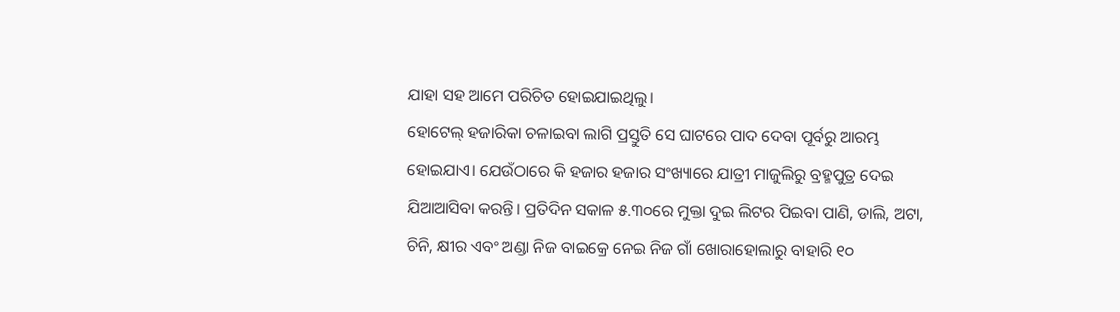ଯାହା ସହ ଆମେ ପରିଚିତ ହୋଇଯାଇଥିଲୁ।
ହୋଟେଲ୍ ହଜାରିକା ଚଳାଇବା ଲାଗି ପ୍ରସ୍ତୁତି ସେ ଘାଟରେ ପାଦ ଦେବା ପୂର୍ବରୁ ଆରମ୍ଭ ହୋଇଯାଏ। ଯେଉଁଠାରେ କି ହଜାର ହଜାର ସଂଖ୍ୟାରେ ଯାତ୍ରୀ ମାଜୁଲିରୁ ବ୍ରହ୍ମପୁତ୍ର ଦେଇ ଯିଆଆସିବା କରନ୍ତି। ପ୍ରତିଦିନ ସକାଳ ୫.୩୦ରେ ମୁକ୍ତା ଦୁଇ ଲିଟର ପିଇବା ପାଣି, ଡାଲି, ଅଟା, ଚିନି, କ୍ଷୀର ଏବଂ ଅଣ୍ଡା ନିଜ ବାଇକ୍ରେ ନେଇ ନିଜ ଗାଁ ଖୋରାହୋଲାରୁ ବାହାରି ୧୦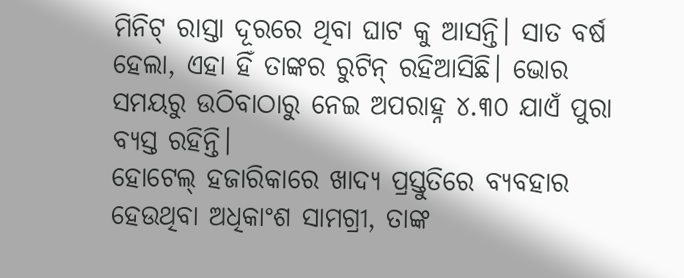ମିନିଟ୍ ରାସ୍ତା ଦୂରରେ ଥିବା ଘାଟ କୁ ଆସନ୍ତି। ସାତ ବର୍ଷ ହେଲା, ଏହା ହିଁ ତାଙ୍କର ରୁଟିନ୍ ରହିଆସିଛି। ଭୋର ସମୟରୁ ଉଠିବାଠାରୁ ନେଇ ଅପରାହ୍ନ ୪.୩୦ ଯାଏଁ ପୁରା ବ୍ୟସ୍ତ ରହିନ୍ତି।
ହୋଟେଲ୍ ହଜାରିକାରେ ଖାଦ୍ୟ ପ୍ରସ୍ତୁତିରେ ବ୍ୟବହାର ହେଉଥିବା ଅଧିକାଂଶ ସାମଗ୍ରୀ, ତାଙ୍କ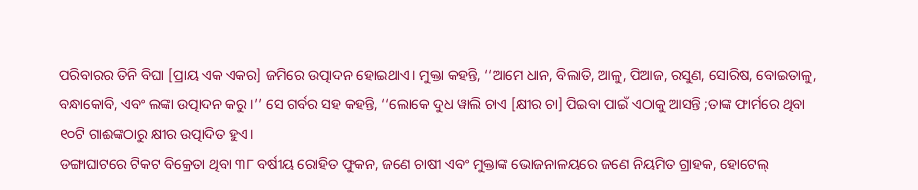ପରିବାରର ତିନି ବିଘା [ପ୍ରାୟ ଏକ ଏକର] ଜମିରେ ଉତ୍ପାଦନ ହୋଇଥାଏ। ମୁକ୍ତା କହନ୍ତି, ‘‘ଆମେ ଧାନ, ବିଲାତି, ଆଳୁ, ପିଆଜ, ରସୁଣ, ସୋରିଷ, ବୋଇତାଳୁ, ବନ୍ଧାକୋବି, ଏବଂ ଲଙ୍କା ଉତ୍ପାଦନ କରୁ।’’ ସେ ଗର୍ବର ସହ କହନ୍ତି, ‘‘ଲୋକେ ଦୁଧ ୱାଲି ଚାଏ [କ୍ଷୀର ଚା] ପିଇବା ପାଇଁ ଏଠାକୁ ଆସନ୍ତି ;ତାଙ୍କ ଫାର୍ମରେ ଥିବା ୧୦ଟି ଗାଈଙ୍କଠାରୁ କ୍ଷୀର ଉତ୍ପାଦିତ ହୁଏ।
ଡଙ୍ଗାଘାଟରେ ଟିକଟ ବିକ୍ରେତା ଥିବା ୩୮ ବର୍ଷୀୟ ରୋହିତ ଫୁକନ, ଜଣେ ଚାଷୀ ଏବଂ ମୁକ୍ତାଙ୍କ ଭୋଜନାଳୟରେ ଜଣେ ନିୟମିତ ଗ୍ରାହକ, ହୋଟେଲ୍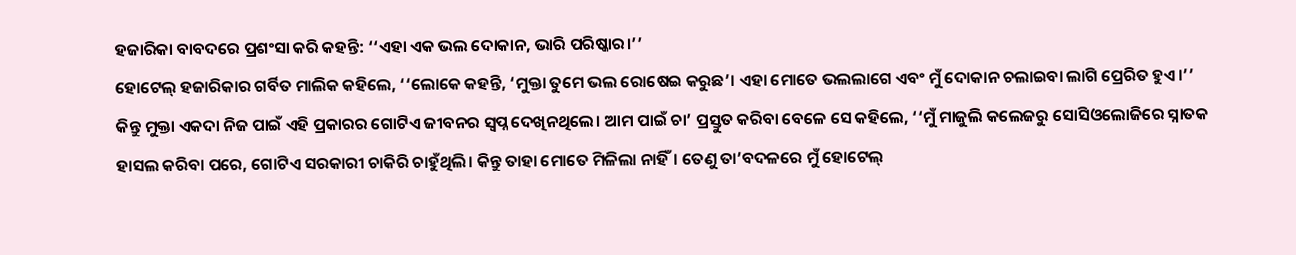ହଜାରିକା ବାବଦରେ ପ୍ରଶଂସା କରି କହନ୍ତି: ‘‘ଏହା ଏକ ଭଲ ଦୋକାନ, ଭାରି ପରିଷ୍କାର।’’
ହୋଟେଲ୍ ହଜାରିକାର ଗର୍ବିତ ମାଲିକ କହିଲେ, ‘‘ଲୋକେ କହନ୍ତି, ‘ମୁକ୍ତା ତୁମେ ଭଲ ରୋଷେଇ କରୁଛ’। ଏହା ମୋତେ ଭଲଲାଗେ ଏବଂ ମୁଁ ଦୋକାନ ଚଲାଇବା ଲାଗି ପ୍ରେରିତ ହୁଏ।’’
କିନ୍ତୁ ମୁକ୍ତା ଏକଦା ନିଜ ପାଇଁ ଏହି ପ୍ରକାରର ଗୋଟିଏ ଜୀବନର ସ୍ୱପ୍ନ ଦେଖିନଥିଲେ। ଆମ ପାଇଁ ଚା’ ପ୍ରସ୍ତୁତ କରିବା ବେଳେ ସେ କହିଲେ, ‘‘ମୁଁ ମାଜୁଲି କଲେଜରୁ ସୋସିଓଲୋଜିରେ ସ୍ନାତକ ହାସଲ କରିବା ପରେ, ଗୋଟିଏ ସରକାରୀ ଚାକିରି ଚାହୁଁଥିଲି। କିନ୍ତୁ ତାହା ମୋତେ ମିଳିଲା ନାହିଁ। ତେଣୁ ତା’ବଦଳରେ ମୁଁ ହୋଟେଲ୍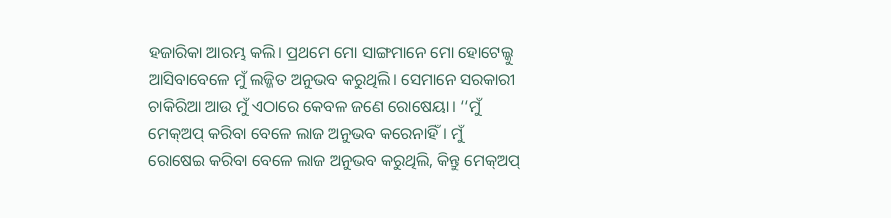ହଜାରିକା ଆରମ୍ଭ କଲି। ପ୍ରଥମେ ମୋ ସାଙ୍ଗମାନେ ମୋ ହୋଟେଲ୍କୁ ଆସିବାବେଳେ ମୁଁ ଲଜ୍ଜିତ ଅନୁଭବ କରୁଥିଲି। ସେମାନେ ସରକାରୀ ଚାକିରିଆ ଆଉ ମୁଁ ଏଠାରେ କେବଳ ଜଣେ ରୋଷେୟା। ‘‘ମୁଁ ମେକ୍ଅପ୍ କରିବା ବେଳେ ଲାଜ ଅନୁଭବ କରେନାହିଁ। ମୁଁ ରୋଷେଇ କରିବା ବେଳେ ଲାଜ ଅନୁଭବ କରୁଥିଲି, କିନ୍ତୁ ମେକ୍ଅପ୍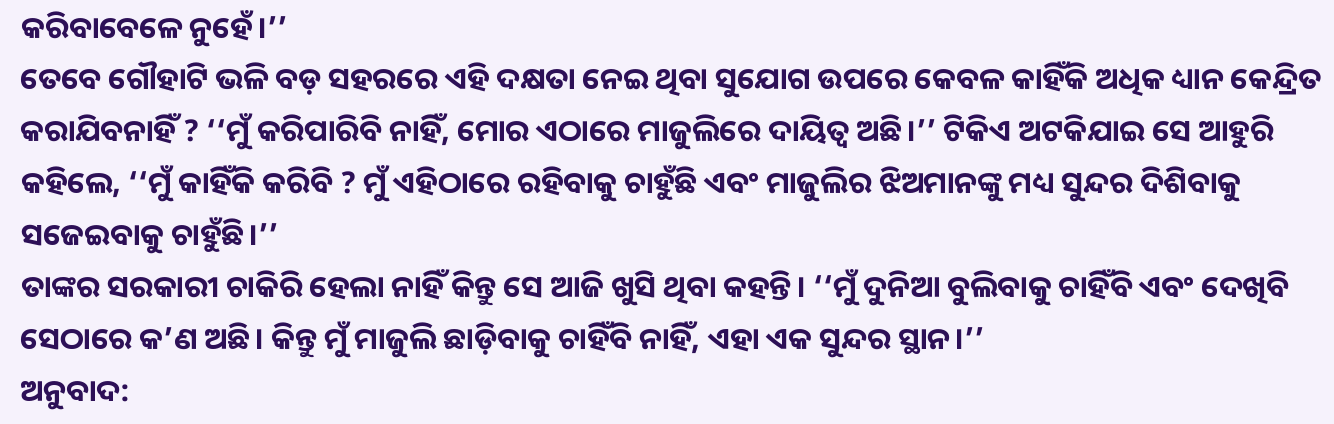କରିବାବେଳେ ନୁହେଁ।’’
ତେବେ ଗୌହାଟି ଭଳି ବଡ଼ ସହରରେ ଏହି ଦକ୍ଷତା ନେଇ ଥିବା ସୁଯୋଗ ଉପରେ କେବଳ କାହିଁକି ଅଧିକ ଧ୍ୟାନ କେନ୍ଦ୍ରିତ କରାଯିବନାହିଁ ? ‘‘ମୁଁ କରିପାରିବି ନାହିଁ, ମୋର ଏଠାରେ ମାଜୁଲିରେ ଦାୟିତ୍ୱ ଅଛି।’’ ଟିକିଏ ଅଟକିଯାଇ ସେ ଆହୁରି କହିଲେ, ‘‘ମୁଁ କାହିଁକି କରିବି ? ମୁଁ ଏହିଠାରେ ରହିବାକୁ ଚାହୁଁଛି ଏବଂ ମାଜୁଲିର ଝିଅମାନଙ୍କୁ ମଧ୍ୟ ସୁନ୍ଦର ଦିଶିବାକୁ ସଜେଇବାକୁ ଚାହୁଁଛି।’’
ତାଙ୍କର ସରକାରୀ ଚାକିରି ହେଲା ନାହିଁ କିନ୍ତୁ ସେ ଆଜି ଖୁସି ଥିବା କହନ୍ତି। ‘‘ମୁଁ ଦୁନିଆ ବୁଲିବାକୁ ଚାହିଁବି ଏବଂ ଦେଖିବି ସେଠାରେ କ’ଣ ଅଛି। କିନ୍ତୁ ମୁଁ ମାଜୁଲି ଛାଡ଼ିବାକୁ ଚାହିଁବି ନାହିଁ, ଏହା ଏକ ସୁନ୍ଦର ସ୍ଥାନ।’’
ଅନୁବାଦ: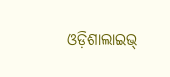ଓଡ଼ିଶାଲାଇଭ୍